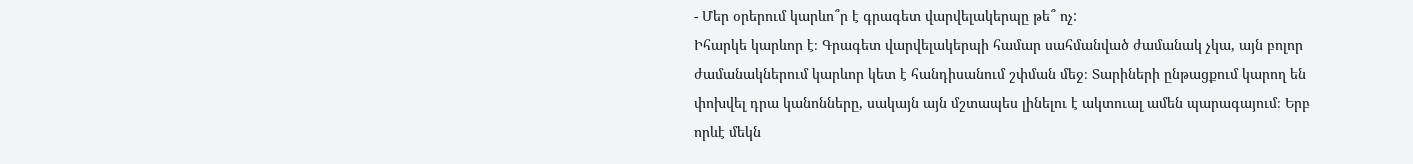- Մեր օրերում կարևո՞ր է գրագետ վարվելակերպը թե՞ ոչ:
Իհարկե կարևոր է։ Գրագետ վարվելակերպի համար սահմանված ժամանակ չկա, այն բոլոր ժամանակներում կարևոր կետ է հանդիսանում շփման մեջ։ Տարիների ընթացքում կարող են փոխվել դրա կանոնները, սակայն այն մշտապես լինելու է ակտուալ ամեն պարագայում։ Երբ որևէ մեկն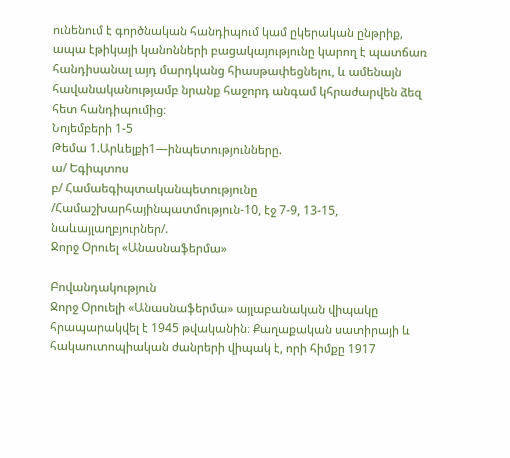ունենում է գործնական հանդիպում կամ ըկերական ընթրիք, ապա էթիկայի կանոնների բացակայությունը կարող է պատճառ հանդիսանալ այդ մարդկանց հիասթափեցնելու, և ամենայն հավանականությամբ նրանք հաջորդ անգամ կհրաժարվեն ձեզ հետ հանդիպումից։
Նոյեմբերի 1-5
Թեմա 1.Արևելքի1—ինպետությունները.
ա/ Եգիպտոս
բ/ Համաեգիպտականպետությունը /Համաշխարհայինպատմություն-10, էջ 7-9, 13-15, նաևայլաղբյուրներ/.
Ջորջ Օրուել «Անասնաֆերմա»

Բովանդակություն
Ջորջ Օրուելի «Անասնաֆերմա» այլաբանական վիպակը հրապարակվել է 1945 թվականին։ Քաղաքական սատիրայի և հակաուտոպիական ժանրերի վիպակ է, որի հիմքը 1917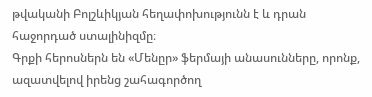թվականի Բոլշևիկյան հեղափոխությունն է և դրան հաջորդած ստալինիզմը։
Գրքի հերոսներն են «Մենըր» ֆերմայի անասունները, որոնք, ազատվելով իրենց շահագործող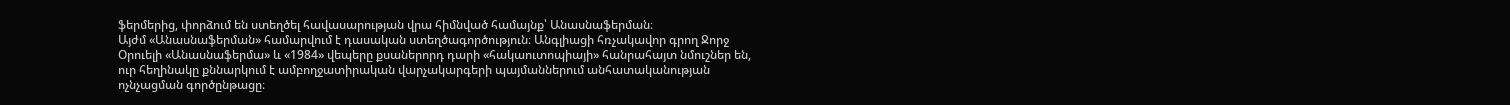ֆերմերից, փորձում են ստեղծել հավասարության վրա հիմնված համայնք՝ Անասնաֆերման։
Այժմ «Անասնաֆերման» համարվում է դասական ստեղծագործություն։ Անգլիացի հռչակավոր գրող Ջորջ Օրուելի «Անասնաֆերմա» և «1984» վեպերը քսաներորդ դարի «հակաուտոպիայի» հանրահայտ նմուշներ են, ուր հեղինակը քննարկում է ամբողջատիրական վարչակարգերի պայմաններում անհատականության ոչնչացման գործընթացը։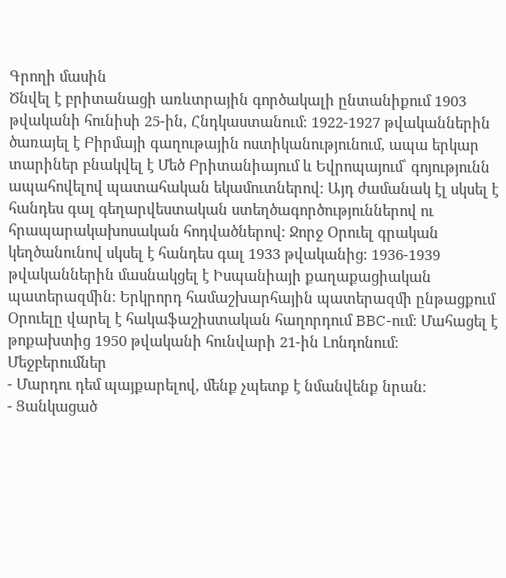Գրողի մասին
Ծնվել է բրիտանացի առևտրային գործակալի ընտանիքում 1903 թվականի հունիսի 25-ին, Հնդկաստանում։ 1922-1927 թվականներին ծառայել է Բիրմայի գաղութային ոստիկանությունում, ապա երկար տարիներ բնակվել է Մեծ Բրիտանիայում և Եվրոպայում՝ գոյությունն ապահովելով պատահական եկամուտներով։ Այդ ժամանակ էլ սկսել է հանդես գալ գեղարվեստական ստեղծագործություններով ու հրապարակախոսական հոդվածներով։ Ջորջ Օրուել գրական կեղծանունով սկսել է հանդես գալ 1933 թվականից։ 1936-1939 թվականներին մասնակցել է Իսպանիայի քաղաքացիական պատերազմին։ Երկրորդ համաշխարհային պատերազմի ընթացքում Օրուելը վարել է հակաֆաշիստական հաղորդում BBC-ում։ Մահացել է թոքախտից 1950 թվականի հունվարի 21-ին Լոնդոնում։
Մեջբերումներ
- Մարդու դեմ պայքարելով, մենք չպետք է նմանվենք նրան։
- Ցանկացած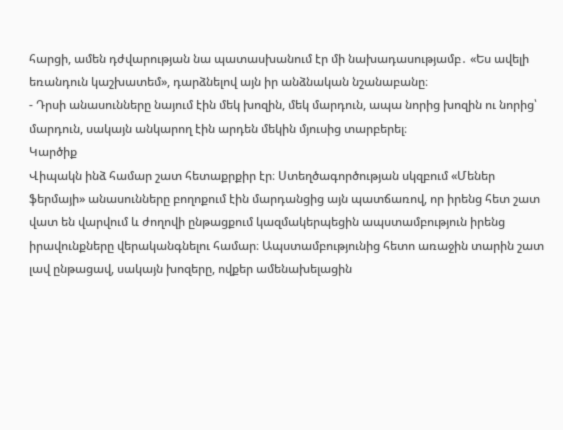հարցի, ամեն դժվարության նա պատասխանում էր մի նախադասությամբ․ «Ես ավելի եռանդուն կաշխատեմ», դարձնելով այն իր անձնական նշանաբանը։
- Դրսի անասունները նայում էին մեկ խոզին, մեկ մարդուն, ապա նորից խոզին ու նորից՝ մարդուն, սակայն անկարող էին արդեն մեկին մյուսից տարբերել։
Կարծիք
Վիպակն ինձ համար շատ հետաքրքիր էր։ Ստեղծագործության սկզբում «Մեներ ֆերմայի» անասունները բողոքում էին մարդանցից այն պատճառով, որ իրենց հետ շատ վատ են վարվում և ժողովի ընթացքում կազմակերպեցին ապստամբություն իրենց իրավունքները վերականգնելու համար։ Ապստամբությունից հետո առաջին տարին շատ լավ ընթացավ, սակայն խոզերը, ովքեր ամենախելացին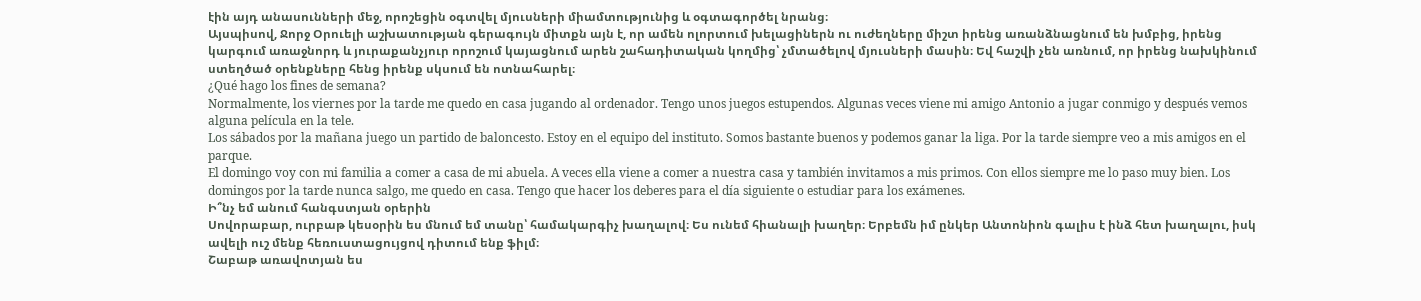էին այդ անասունների մեջ, որոշեցին օգտվել մյուսների միամտությունից և օգտագործել նրանց։
Այսպիսով, Ջորջ Օրուելի աշխատության գերագույն միտքն այն է, որ ամեն ոլորտում խելացիներն ու ուժեղները միշտ իրենց առանձնացնում են խմբից, իրենց կարգում առաջնորդ և յուրաքանչյուր որոշում կայացնում արեն շահադիտական կողմից՝ չմտածելով մյուսների մասին։ Եվ հաշվի չեն առնում, որ իրենց նախկինում ստեղծած օրենքները հենց իրենք սկսում են ոտնահարել։
¿Qué hago los fines de semana?
Normalmente, los viernes por la tarde me quedo en casa jugando al ordenador. Tengo unos juegos estupendos. Algunas veces viene mi amigo Antonio a jugar conmigo y después vemos alguna película en la tele.
Los sábados por la mañana juego un partido de baloncesto. Estoy en el equipo del instituto. Somos bastante buenos y podemos ganar la liga. Por la tarde siempre veo a mis amigos en el parque.
El domingo voy con mi familia a comer a casa de mi abuela. A veces ella viene a comer a nuestra casa y también invitamos a mis primos. Con ellos siempre me lo paso muy bien. Los domingos por la tarde nunca salgo, me quedo en casa. Tengo que hacer los deberes para el día siguiente o estudiar para los exámenes.
Ի՞նչ եմ անում հանգստյան օրերին
Սովորաբար, ուրբաթ կեսօրին ես մնում եմ տանը՝ համակարգիչ խաղալով։ Ես ունեմ հիանալի խաղեր։ Երբեմն իմ ընկեր Անտոնիոն գալիս է ինձ հետ խաղալու, իսկ ավելի ուշ մենք հեռուստացույցով դիտում ենք ֆիլմ։
Շաբաթ առավոտյան ես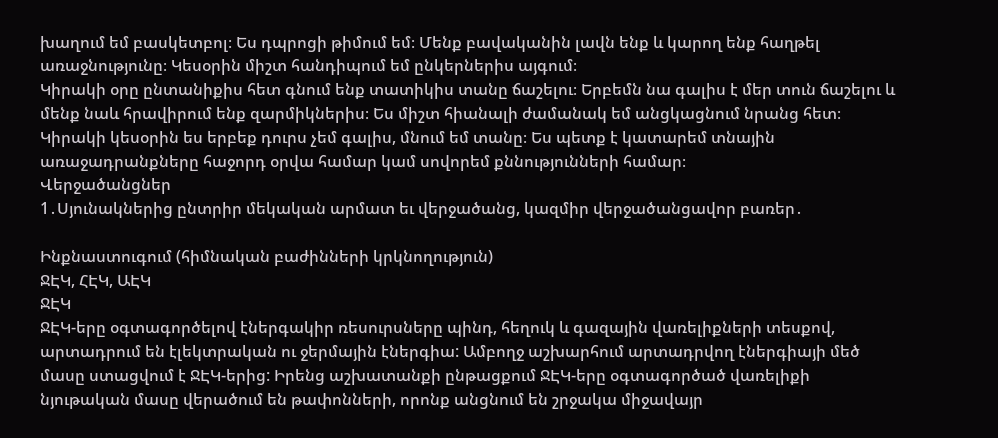խաղում եմ բասկետբոլ։ Ես դպրոցի թիմում եմ։ Մենք բավականին լավն ենք և կարող ենք հաղթել առաջնությունը։ Կեսօրին միշտ հանդիպում եմ ընկերներիս այգում։
Կիրակի օրը ընտանիքիս հետ գնում ենք տատիկիս տանը ճաշելու։ Երբեմն նա գալիս է մեր տուն ճաշելու և մենք նաև հրավիրում ենք զարմիկներիս։ Ես միշտ հիանալի ժամանակ եմ անցկացնում նրանց հետ։ Կիրակի կեսօրին ես երբեք դուրս չեմ գալիս, մնում եմ տանը։ Ես պետք է կատարեմ տնային առաջադրանքները հաջորդ օրվա համար կամ սովորեմ քննությունների համար։
Վերջածանցներ
1․Սյունակներից ընտրիր մեկական արմատ եւ վերջածանց, կազմիր վերջածանցավոր բառեր․

Ինքնաստուգում (հիմնական բաժինների կրկնողություն)
ՋԷԿ, ՀԷԿ, ԱԷԿ
ՋԷԿ
ՋԷԿ-երը օգտագործելով էներգակիր ռեսուրսները պինդ, հեղուկ և գազային վառելիքների տեսքով, արտադրում են էլեկտրական ու ջերմային էներգիա: Ամբողջ աշխարհում արտադրվող էներգիայի մեծ մասը ստացվում է ՋԷԿ-երից: Իրենց աշխատանքի ընթացքում ՋԷԿ-երը օգտագործած վառելիքի նյութական մասը վերածում են թափոնների, որոնք անցնում են շրջակա միջավայր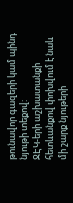թունավոր գազերի կամ պինդ նյութի տեքով:
ՋԷԿ-երի աշխատանքի հետևանքով փոխվում է նաև մի շարք նյութերի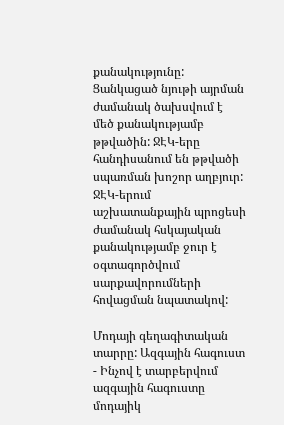քանակությունը: Ցանկացած նյութի այրման ժամանակ ծախսվում է մեծ քանակությամբ թթվածին: ՋԷԿ-երը հանդիսանում են թթվածի սպառման խոշոր աղբյուր:
ՋԷԿ-երում աշխատանքային պրոցեսի ժամանակ հսկայական քանակությամբ ջուր է օգտագործվում սարքավորումների հովացման նպատակով:

Մոդայի գեղագիտական տարրը: Ազգային հագուստ
- Ինչով է տարբերվում ազգային հագուստը մոդայիկ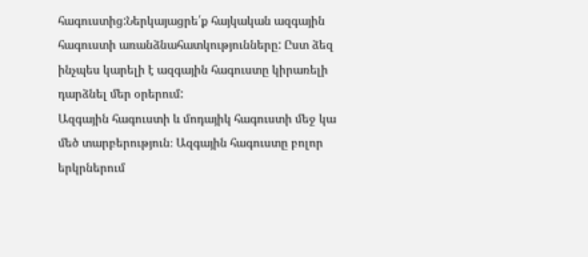հագուստից:Ներկայացրե՛ք հայկական ազգային հագուստի առանձնահատկությունները: Ըստ ձեզ ինչպես կարելի է ազգային հագուստը կիրառելի դարձնել մեր օրերում:
Ազգային հագուստի և մոդայիկ հագուստի մեջ կա մեծ տարբերություն։ Ազգային հագուստը բոլոր երկրներում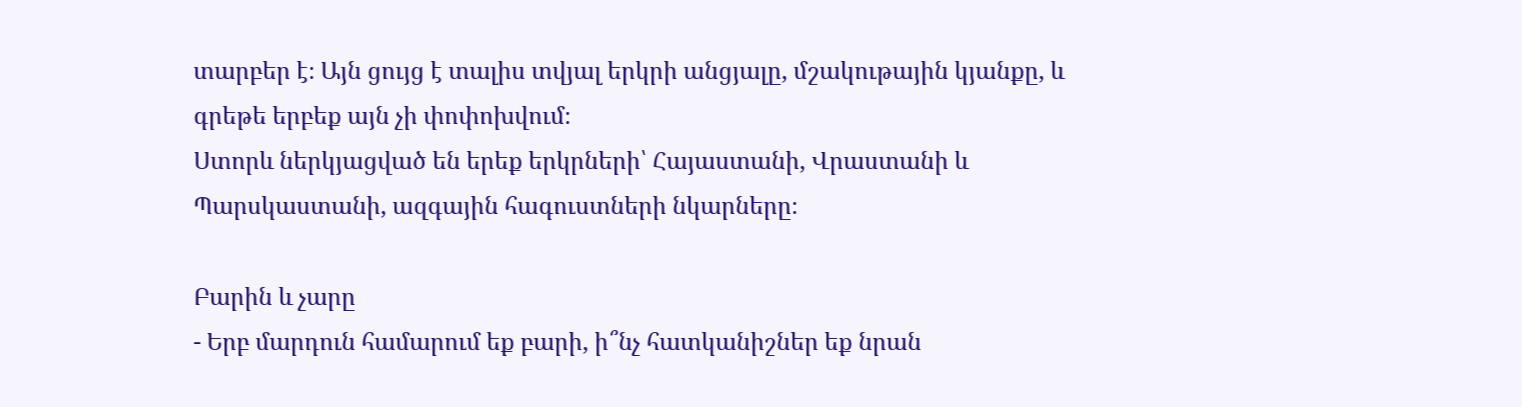տարբեր է։ Այն ցույց է տալիս տվյալ երկրի անցյալը, մշակութային կյանքը, և գրեթե երբեք այն չի փոփոխվում։
Ստորև ներկյացված են երեք երկրների՝ Հայաստանի, Վրաստանի և Պարսկաստանի, ազգային հագուստների նկարները։

Բարին և չարը
- Երբ մարդուն համարում եք բարի, ի՞նչ հատկանիշներ եք նրան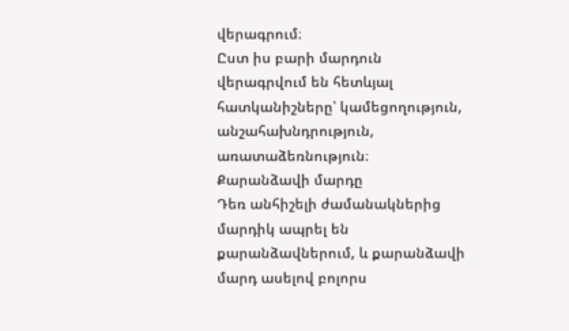վերագրում։
Ըստ իս բարի մարդուն վերագրվում են հետևյալ հատկանիշները՝ կամեցողություն, անշահախնդրություն, առատաձեռնություն։
Քարանձավի մարդը
Դեռ անհիշելի ժամանակներից մարդիկ ապրել են քարանձավներում, և քարանձավի մարդ ասելով բոլորս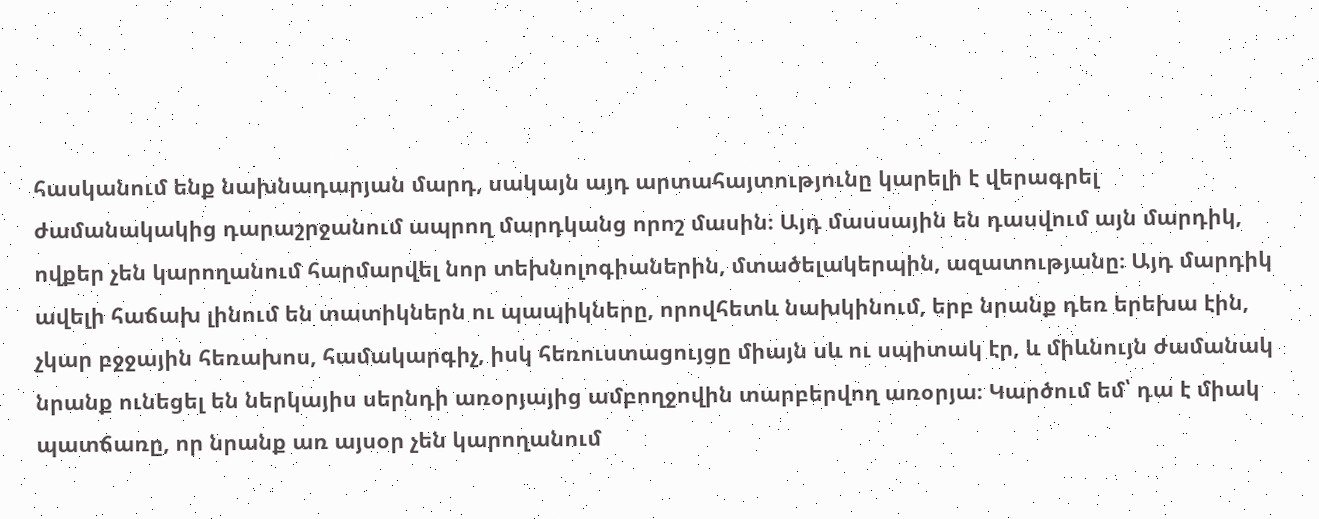հասկանում ենք նախնադարյան մարդ, սակայն այդ արտահայտությունը կարելի է վերագրել ժամանակակից դարաշրջանում ապրող մարդկանց որոշ մասին։ Այդ մասսային են դասվում այն մարդիկ, ովքեր չեն կարողանում հարմարվել նոր տեխնոլոգիաներին, մտածելակերպին, ազատությանը։ Այդ մարդիկ ավելի հաճախ լինում են տատիկներն ու պապիկները, որովհետև նախկինում, երբ նրանք դեռ երեխա էին, չկար բջջային հեռախոս, համակարգիչ, իսկ հեռուստացույցը միայն սև ու սպիտակ էր, և միևնույն ժամանակ նրանք ունեցել են ներկայիս սերնդի առօրյայից ամբողջովին տարբերվող առօրյա։ Կարծում եմ՝ դա է միակ պատճառը, որ նրանք առ այսօր չեն կարողանում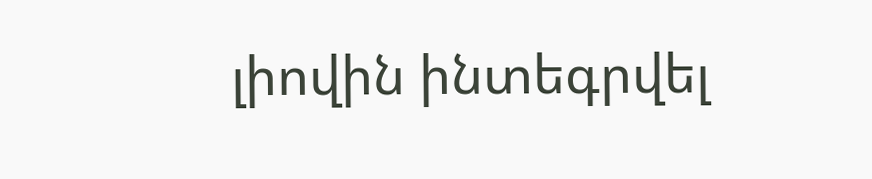լիովին ինտեգրվել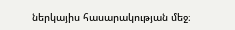ներկայիս հասարակության մեջ։